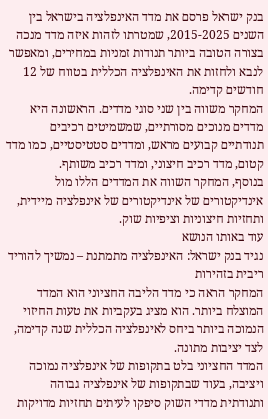בנק ישראל פרסם את מדד האינפלציה בישראל בין השנים 2015-2025, שמטרתו לזהות איזה מדד מנכה בצורה הטובה ביותר תנודות זמניות במחירים, ומאפשר לנבא ולחזות את האינפלציה הכללית בטווח של 12 חודשים קדימה.
המחקר משווה בין שני סוגי מדדים. הראשונה היא מדדים מנוכים מסורתיים, שמשמיטים רכיבים תנודתיים קבועים מראש, ומדדים סטטיסטיים, כמו מדד קטום, מדד רכיב חיצוני, ומדד רכיב משותף.
בנוסף, המחקר השווה את המדדים הללו מול אינדיקטורים של אינדיקטורים של אינפלציה מיידית, ותחזיות חיצוניות וציפיות שוק.
עוד באותו הנושא
נגיד בנק ישראל: האינפלציה מתמתנת – נמשיך להוריד ריבית בזהירות
המחקר הראה כי מדד הליבה החציוני הוא המדד המוצלח ביותר. הוא מציג בעקביות את טעות החיזוי הנמוכה ביותר ביחס לאינפלציה הכללית שנה קדימה, לצד יציבות מתונה.
המדד החציוני בלט בתקופות של אינפלציה נמוכה ויציבה, בעוד שבתקופות של אינפלציה גבוהה ותנודתית מדדי השוק סיפקו לעיתים תחזיות מדויקות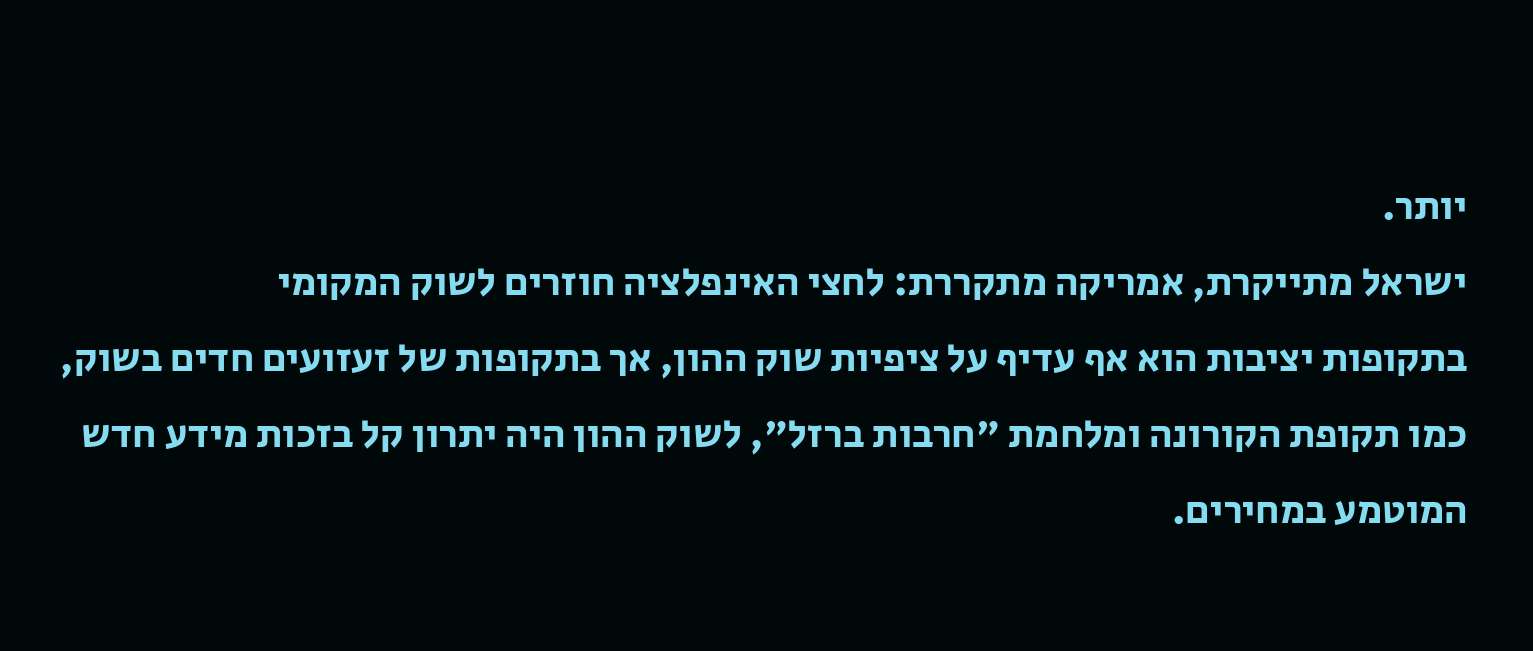יותר.
ישראל מתייקרת, אמריקה מתקררת: לחצי האינפלציה חוזרים לשוק המקומי
בתקופות יציבות הוא אף עדיף על ציפיות שוק ההון, אך בתקופות של זעזועים חדים בשוק, כמו תקופת הקורונה ומלחמת "חרבות ברזל", לשוק ההון היה יתרון קל בזכות מידע חדש המוטמע במחירים.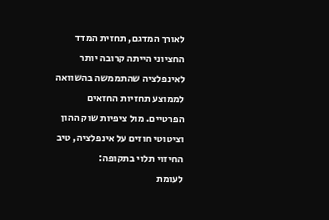לאורך המדגם, תחזית המדד החציוני הייתה קרובה יותר לאינפלציה שהתממשה בהשוואה לממוצע תחזיות החזאים הפרטיים. מול ציפיות שוק ההון וציטוטי חוזים על אינפלציה, טיב החיזוי תלוי בתקופה:
לעומת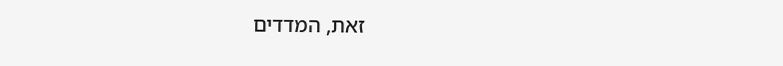זאת, המדדים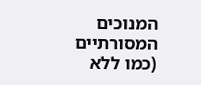המנוכים המסורתיים (כמו ללא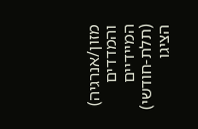מזון/אנרגיה) והמדדים המיידיים (תלת-חודשי) הציגו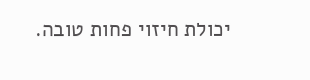יכולת חיזוי פחות טובה.